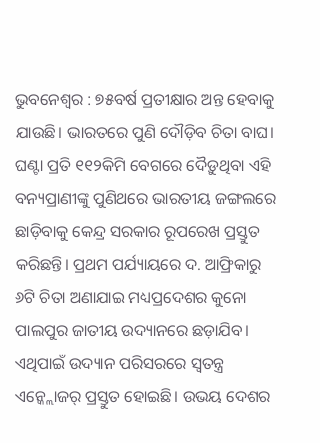ଭୁବନେଶ୍ବର : ୭୫ବର୍ଷ ପ୍ରତୀକ୍ଷାର ଅନ୍ତ ହେବାକୁ ଯାଉଛି। ଭାରତରେ ପୁଣି ଦୌଡ଼ିବ ଚିତା ବାଘ। ଘଣ୍ଟା ପ୍ରତି ୧୧୨କିମି ବେଗରେ ଦୈଡ଼ୁଥିବା ଏହି ବନ୍ୟପ୍ରାଣୀଙ୍କୁ ପୁଣିଥରେ ଭାରତୀୟ ଜଙ୍ଗଲରେ ଛାଡ଼ିବାକୁ କେନ୍ଦ୍ର ସରକାର ରୂପରେଖ ପ୍ରସ୍ତୁତ କରିଛନ୍ତି। ପ୍ରଥମ ପର୍ଯ୍ୟାୟରେ ଦ. ଆଫ୍ରିକାରୁ ୬ଟି ଚିତା ଅଣାଯାଇ ମଧ୍ୟପ୍ରଦେଶର କୁନୋ ପାଲପୁର ଜାତୀୟ ଉଦ୍ୟାନରେ ଛଡ଼ାଯିବ। ଏଥିପାଇଁ ଉଦ୍ୟାନ ପରିସରରେ ସ୍ବତନ୍ତ୍ର ଏନ୍କ୍ଲୋଜର୍ ପ୍ରସ୍ତୁତ ହୋଇଛି। ଉଭୟ ଦେଶର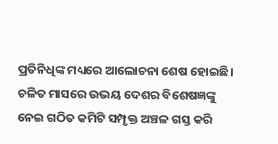ପ୍ରତିନିଧିଙ୍କ ମଧ୍ୟରେ ଆଲୋଚନା ଶେଷ ହୋଇଛି। ଚଳିତ ମାସରେ ଉଭୟ ଦେଶର ବିଶେଷଜ୍ଞଙ୍କୁ ନେଇ ଗଠିତ କମିଟି ସମ୍ପୃକ୍ତ ଅଞ୍ଚଳ ଗସ୍ତ କରି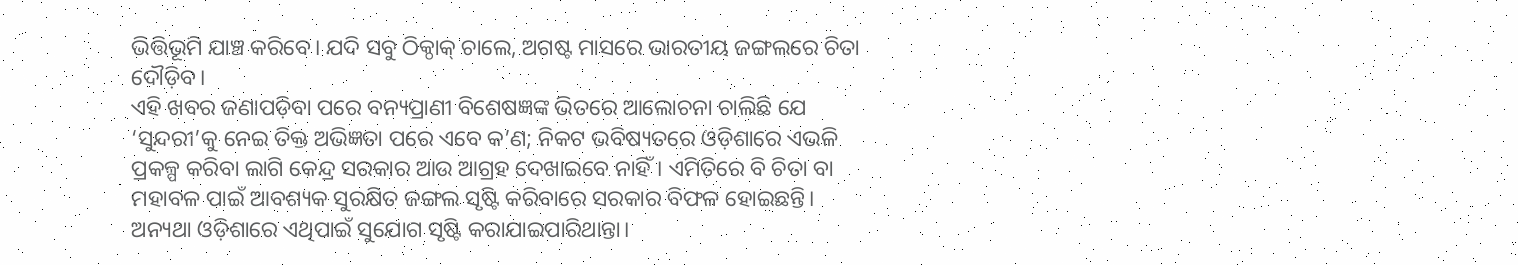ଭିତ୍ତିଭୂମି ଯାଞ୍ଚ କରିବେ। ଯଦି ସବୁ ଠିକ୍ଠାକ୍ ଚାଲେ, ଅଗଷ୍ଟ ମାସରେ ଭାରତୀୟ ଜଙ୍ଗଲରେ ଚିତା ଦୌଡ଼ିବ।
ଏହି ଖବର ଜଣାପଡ଼ିବା ପରେ ବନ୍ୟପ୍ରାଣୀ ବିଶେଷଜ୍ଞଙ୍କ ଭିତରେ ଆଲୋଚନା ଚାଲିଛି ଯେ ‘ସୁନ୍ଦରୀ’କୁ ନେଇ ତିକ୍ତ ଅଭିଜ୍ଞତା ପରେ ଏବେ କ’ଣ; ନିକଟ ଭବିଷ୍ୟତରେ ଓଡ଼ିଶାରେ ଏଭଳି ପ୍ରକଳ୍ପ କରିବା ଲାଗି କେନ୍ଦ୍ର ସରକାର ଆଉ ଆଗ୍ରହ ଦେଖାଇବେ ନାହିଁ। ଏମିତିରେ ବି ଚିତା ବା ମହାବଳ ପାଇଁ ଆବଶ୍ୟକ ସୁରକ୍ଷିତ ଜଙ୍ଗଲ ସୃଷ୍ଟି କରିବାରେ ସରକାର ବିଫଳ ହୋଇଛନ୍ତି। ଅନ୍ୟଥା ଓଡ଼ିଶାରେ ଏଥିପାଇଁ ସୁଯୋଗ ସୃଷ୍ଟି କରାଯାଇପାରିଥାନ୍ତା।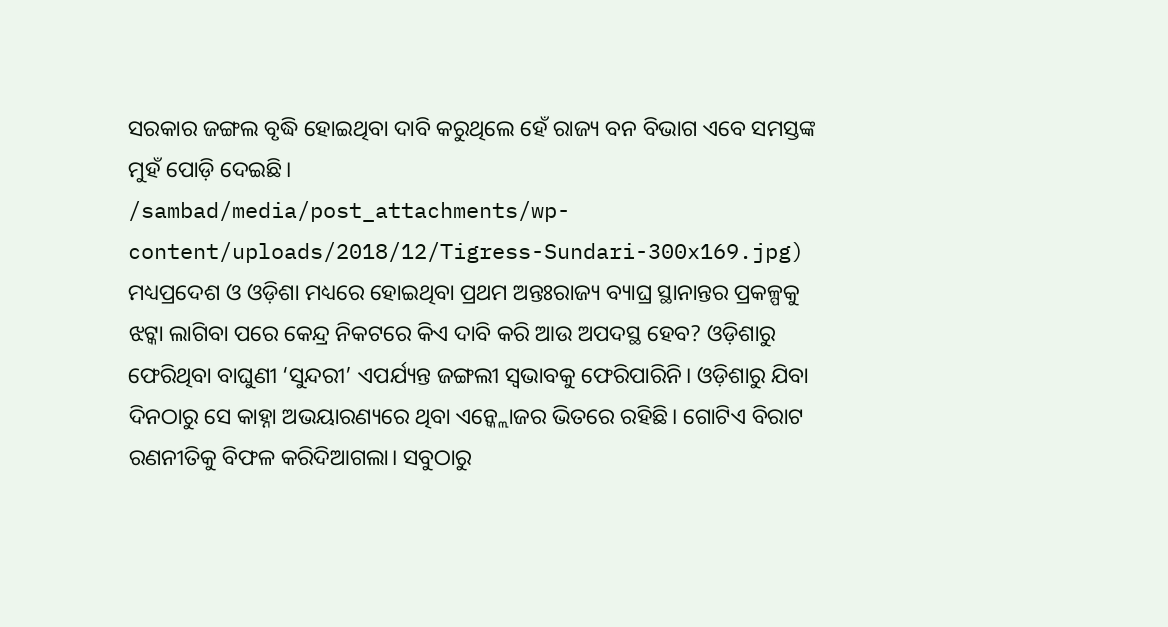ସରକାର ଜଙ୍ଗଲ ବୃଦ୍ଧି ହୋଇଥିବା ଦାବି କରୁଥିଲେ ହେଁ ରାଜ୍ୟ ବନ ବିଭାଗ ଏବେ ସମସ୍ତଙ୍କ ମୁହଁ ପୋଡ଼ି ଦେଇଛି।
/sambad/media/post_attachments/wp-content/uploads/2018/12/Tigress-Sundari-300x169.jpg)
ମଧ୍ୟପ୍ରଦେଶ ଓ ଓଡ଼ିଶା ମଧ୍ୟରେ ହୋଇଥିବା ପ୍ରଥମ ଅନ୍ତଃରାଜ୍ୟ ବ୍ୟାଘ୍ର ସ୍ଥାନାନ୍ତର ପ୍ରକଳ୍ପକୁ ଝଟ୍କା ଲାଗିବା ପରେ କେନ୍ଦ୍ର ନିକଟରେ କିଏ ଦାବି କରି ଆଉ ଅପଦସ୍ଥ ହେବ? ଓଡ଼ିଶାରୁ ଫେରିଥିବା ବାଘୁଣୀ ‘ସୁନ୍ଦରୀ’ ଏପର୍ଯ୍ୟନ୍ତ ଜଙ୍ଗଲୀ ସ୍ବଭାବକୁ ଫେରିପାରିନି। ଓଡ଼ିଶାରୁ ଯିବା ଦିନଠାରୁ ସେ କାହ୍ନା ଅଭୟାରଣ୍ୟରେ ଥିବା ଏନ୍କ୍ଲୋଜର ଭିତରେ ରହିଛି। ଗୋଟିଏ ବିରାଟ ରଣନୀତିକୁ ବିଫଳ କରିଦିଆଗଲା। ସବୁଠାରୁ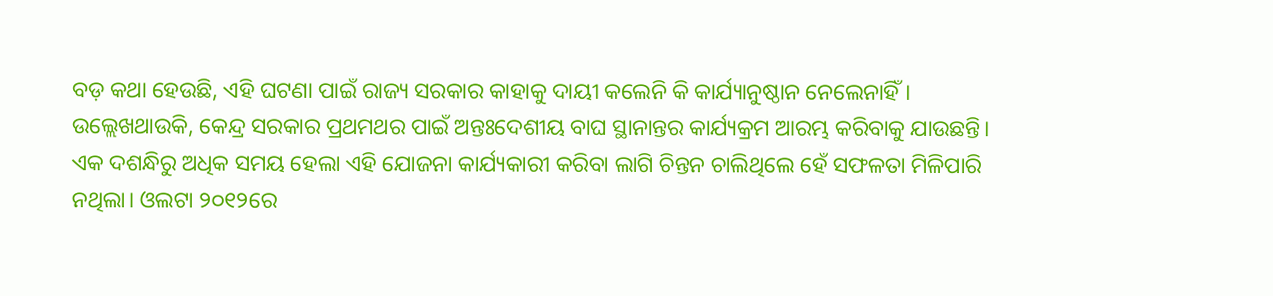ବଡ଼ କଥା ହେଉଛି, ଏହି ଘଟଣା ପାଇଁ ରାଜ୍ୟ ସରକାର କାହାକୁ ଦାୟୀ କଲେନି କି କାର୍ଯ୍ୟାନୁଷ୍ଠାନ ନେଲେନାହିଁ।
ଉଲ୍ଲେଖଥାଉକି, କେନ୍ଦ୍ର ସରକାର ପ୍ରଥମଥର ପାଇଁ ଅନ୍ତଃଦେଶୀୟ ବାଘ ସ୍ଥାନାନ୍ତର କାର୍ଯ୍ୟକ୍ରମ ଆରମ୍ଭ କରିବାକୁ ଯାଉଛନ୍ତି। ଏକ ଦଶନ୍ଧିରୁ ଅଧିକ ସମୟ ହେଲା ଏହି ଯୋଜନା କାର୍ଯ୍ୟକାରୀ କରିବା ଲାଗି ଚିନ୍ତନ ଚାଲିଥିଲେ ହେଁ ସଫଳତା ମିଳିପାରି ନଥିଲା। ଓଲଟା ୨୦୧୨ରେ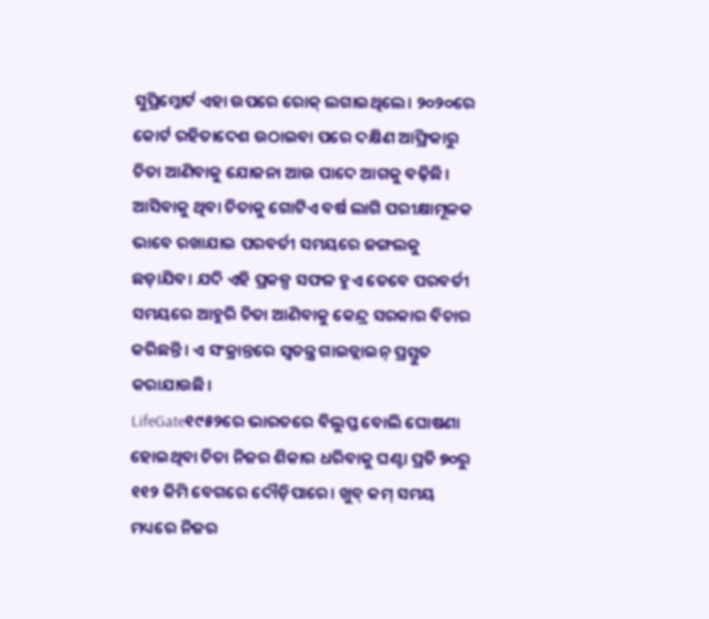ସୁପ୍ରିମ୍କୋର୍ଟ ଏହା ଉପରେ ରୋକ୍ ଲଗାଇଥିଲେ। ୨୦୨୦ରେ କୋର୍ଟ ରହିତାଦେଶ ଉଠାଇବା ପରେ ଦକ୍ଷିଣ ଆଫ୍ରିକାରୁ ଚିତା ଆଣିବାକୁ ଯୋଜନା ଆଉ ପାଦେ ଆଗକୁ ବଢ଼ିଛି। ଆସିବାକୁ ଥିବା ଚିତାକୁ ଗୋଟିଏ ବର୍ଷ ଲାଗି ପରୀକ୍ଷାମୂଳକ ଭାବେ ରଖାଯାଇ ପରବର୍ତୀ ସମୟରେ ଜଙ୍ଗଲକୁ ଛଡ଼ାଯିବ। ଯଦି ଏହି ପ୍ରକଳ୍ପ ସଫଳ ହୁଏ ତେବେ ପରବର୍ତୀ ସମୟରେ ଆହୁରି ଚିତା ଆଣିବାକୁ କେନ୍ଦ୍ର ସରକାର ବିଚାର କରିଛନ୍ତି। ଏ ସଂକ୍ରାନ୍ତରେ ସ୍ବତନ୍ତ୍ର ଗାଇଡ୍ଲାଇନ୍ ପ୍ରସ୍ତୁତ କରାଯାଉଛି।
LifeGate୧୯୫୨ରେ ଭାରତରେ ବିଲୁପ୍ତ ବୋଲି ଘୋଷଣା ହୋଇଥିବା ଚିତା ନିଜର ଶିକାର ଧରିବାକୁ ଘଣ୍ଟା ପ୍ରତି ୭୦ରୁ ୧୧୨ କିମି ବେଗରେ ଦୌଡ଼ିପାରେ। ଖୁବ୍ କମ୍ ସମୟ ମଧ୍ୟରେ ନିଜର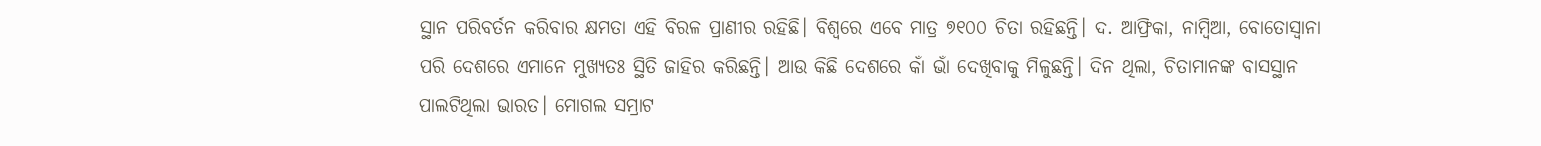ସ୍ଥାନ ପରିବର୍ତନ କରିବାର କ୍ଷମତା ଏହି ବିରଳ ପ୍ରାଣୀର ରହିଛି। ବିଶ୍ବରେ ଏବେ ମାତ୍ର ୭୧୦୦ ଚିତା ରହିଛନ୍ତି। ଦ. ଆଫ୍ରିକା, ନାମ୍ବିଆ, ବୋତୋସ୍ବାନା ପରି ଦେଶରେ ଏମାନେ ମୁଖ୍ୟତଃ ସ୍ଥିତି ଜାହିର କରିଛନ୍ତି। ଆଉ କିଛି ଦେଶରେ କାଁ ଭାଁ ଦେଖିବାକୁ ମିଳୁଛନ୍ତି। ଦିନ ଥିଲା, ଚିତାମାନଙ୍କ ବାସସ୍ଥାନ ପାଲଟିଥିଲା ଭାରତ। ମୋଗଲ ସମ୍ରାଟ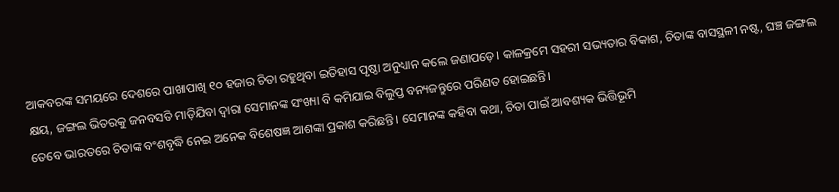ଆକବରଙ୍କ ସମୟରେ ଦେଶରେ ପାଖାପାଖି ୧୦ ହଜାର ଚିତା ରହୁଥିବା ଇତିହାସ ପୃଷ୍ଠା ଅନୁଧ୍ୟାନ କଲେ ଜଣାପଡ଼େ। କାଳକ୍ରମେ ସହରୀ ସଭ୍ୟତାର ବିକାଶ, ଚିତାଙ୍କ ବାସସ୍ଥଳୀ ନଷ୍ଟ, ଘଞ୍ଚ ଜଙ୍ଗଲ କ୍ଷୟ, ଜଙ୍ଗଲ ଭିତରକୁ ଜନବସତି ମାଡ଼ିଯିବା ଦ୍ବାରା ସେମାନଙ୍କ ସଂଖ୍ୟା ବି କମିଯାଇ ବିଲୁପ୍ତ ବନ୍ୟଜନ୍ତୁରେ ପରିଣତ ହୋଇଛନ୍ତି।
ତେବେ ଭାରତରେ ଚିତାଙ୍କ ବଂଶବୃଦ୍ଧି ନେଇ ଅନେକ ବିଶେଷଜ୍ଞ ଆଶଙ୍କା ପ୍ରକାଶ କରିଛନ୍ତି। ସେମାନଙ୍କ କହିବା କଥା, ଚିତା ପାଇଁ ଆବଶ୍ୟକ ଭିତ୍ତିଭୂମି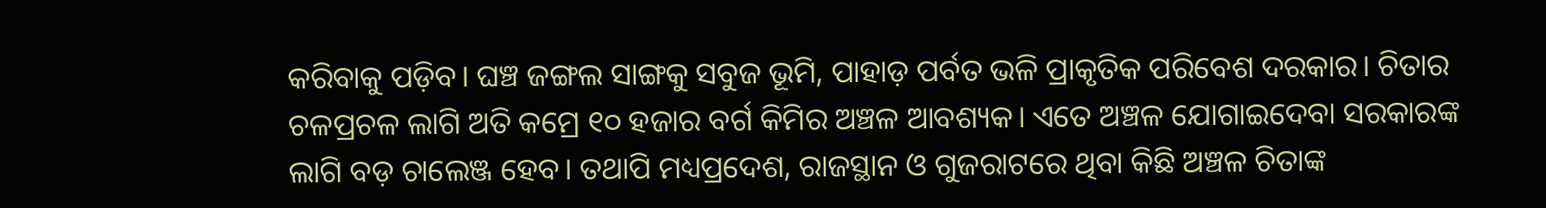କରିବାକୁ ପଡ଼ିବ। ଘଞ୍ଚ ଜଙ୍ଗଲ ସାଙ୍ଗକୁ ସବୁଜ ଭୂମି, ପାହାଡ଼ ପର୍ବତ ଭଳି ପ୍ରାକୃତିକ ପରିବେଶ ଦରକାର। ଚିତାର ଚଳପ୍ରଚଳ ଲାଗି ଅତି କମ୍ରେ ୧୦ ହଜାର ବର୍ଗ କିମିର ଅଞ୍ଚଳ ଆବଶ୍ୟକ। ଏତେ ଅଞ୍ଚଳ ଯୋଗାଇଦେବା ସରକାରଙ୍କ ଲାଗି ବଡ଼ ଚାଲେଞ୍ଜ ହେବ। ତଥାପି ମଧ୍ୟପ୍ରଦେଶ, ରାଜସ୍ଥାନ ଓ ଗୁଜରାଟରେ ଥିବା କିଛି ଅଞ୍ଚଳ ଚିତାଙ୍କ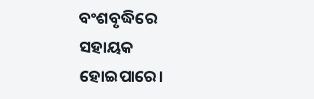ବଂଶବୃଦ୍ଧିରେ ସହାୟକ ହୋଇପାରେ।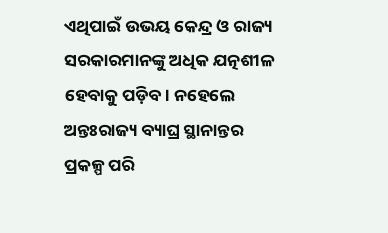ଏଥିପାଇଁ ଉଭୟ କେନ୍ଦ୍ର ଓ ରାଜ୍ୟ ସରକାରମାନଙ୍କୁ ଅଧିକ ଯତ୍ନଶୀଳ ହେବାକୁ ପଡ଼ିବ। ନହେଲେ ଅନ୍ତଃରାଜ୍ୟ ବ୍ୟାଘ୍ର ସ୍ଥାନାନ୍ତର ପ୍ରକଳ୍ପ ପରି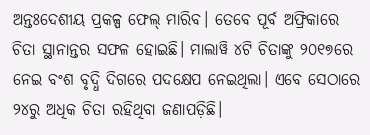ଅନ୍ତଃଦେଶୀୟ ପ୍ରକଳ୍ପ ଫେଲ୍ ମାରିବ। ତେବେ ପୂର୍ବ ଅଫ୍ରିକାରେ ଚିତା ସ୍ଥାନାନ୍ତର ସଫଳ ହୋଇଛି। ମାଲାୱି ୪ଟି ଚିତାଙ୍କୁ ୨୦୧୭ରେ ନେଇ ବଂଶ ବୃଦ୍ଧି ଦିଗରେ ପଦକ୍ଷେପ ନେଇଥିଲା। ଏବେ ସେଠାରେ ୨୪ରୁ ଅଧିକ ଚିତା ରହିଥିବା ଜଣାପଡ଼ିଛି।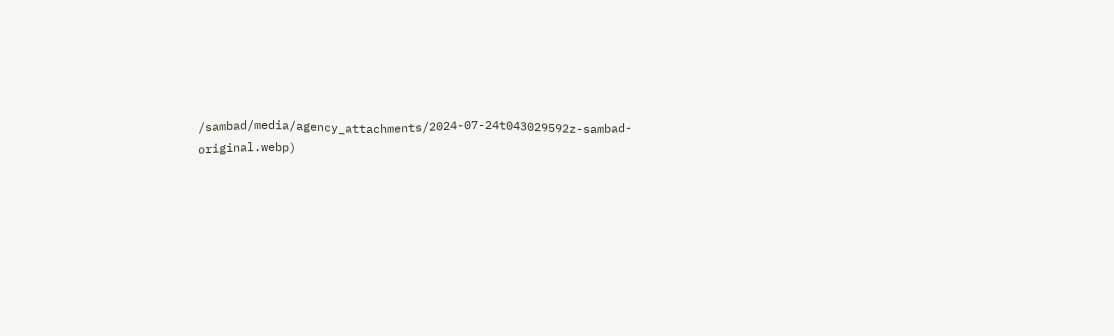/sambad/media/agency_attachments/2024-07-24t043029592z-sambad-original.webp)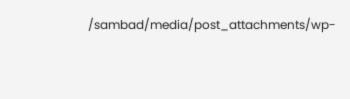/sambad/media/post_attachments/wp-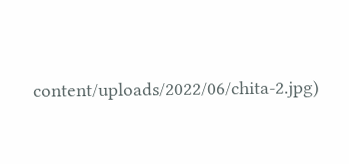content/uploads/2022/06/chita-2.jpg)